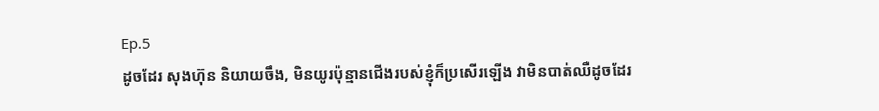Ep.5
ដូចដែរ សុងហ៊ុន និយាយចឹង, មិនយូរប៉ុន្មានជើងរបស់ខ្ញុំក៏ប្រសើរឡើង វាមិនបាត់ឈឺដូចដែរ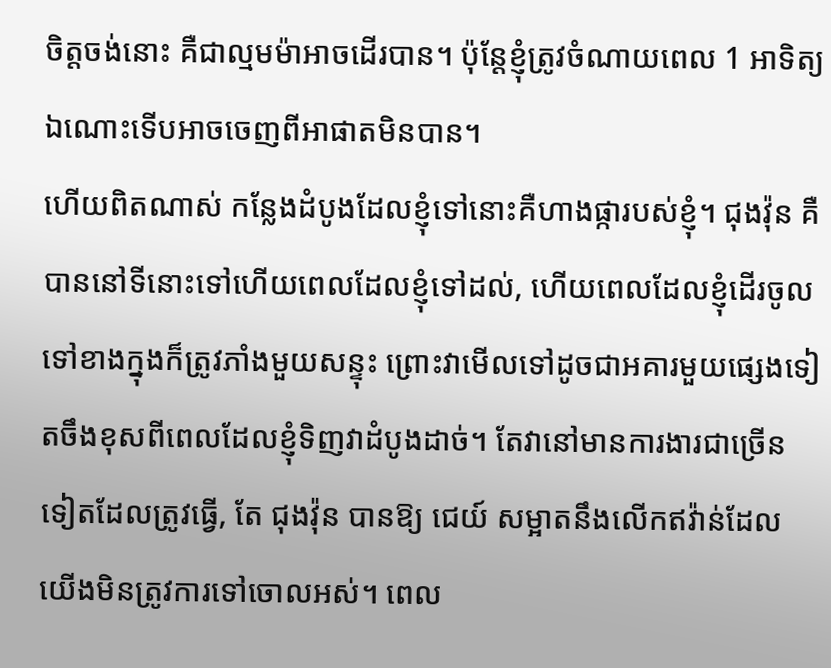ចិត្តចង់នោះ គឺជាល្មមម៉ាអាចដើរបាន។ ប៉ុន្តែខ្ញុំត្រូវចំណាយពេល 1 អាទិត្យឯណោះទើបអាចចេញពីអាផាតមិនបាន។
ហើយពិតណាស់ កន្លែងដំបូងដែលខ្ញុំទៅនោះគឺហាងផ្ការបស់ខ្ញុំ។ ជុងវ៉ុន គឺបាននៅទីនោះទៅហើយពេលដែលខ្ញុំទៅដល់, ហើយពេលដែលខ្ញុំដើរចូលទៅខាងក្នុងក៏ត្រូវភាំងមួយសន្ទុះ ព្រោះវាមើលទៅដូចជាអគារមួយផ្សេងទៀតចឹងខុសពីពេលដែលខ្ញុំទិញវាដំបូងដាច់។ តែវានៅមានការងារជាច្រើនទៀតដែលត្រូវធ្វើ, តែ ជុងវ៉ុន បានឱ្យ ជេយ៍ សម្អាតនឹងលើកឥវ៉ាន់ដែលយើងមិនត្រូវការទៅចោលអស់។ ពេល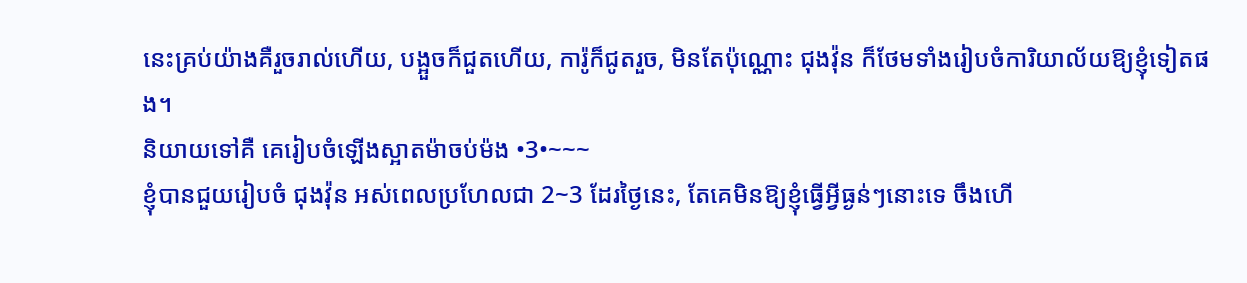នេះគ្រប់យ៉ាងគឺរួចរាល់ហើយ, បង្អួចក៏ជួតហើយ, ការ៉ូក៏ជូតរួច, មិនតែប៉ុណ្ណោះ ជុងវ៉ុន ក៏ថែមទាំងរៀបចំការិយាល័យឱ្យខ្ញុំទៀតផង។
និយាយទៅគឺ គេរៀបចំឡើងស្អាតម៉ាចប់ម៉ង •3•~~~
ខ្ញុំបានជួយរៀបចំ ជុងវ៉ុន អស់ពេលប្រហែលជា 2~3 ដែរថ្ងៃនេះ, តែគេមិនឱ្យខ្ញុំធ្វើអ្វីធ្ងន់ៗនោះទេ ចឹងហើ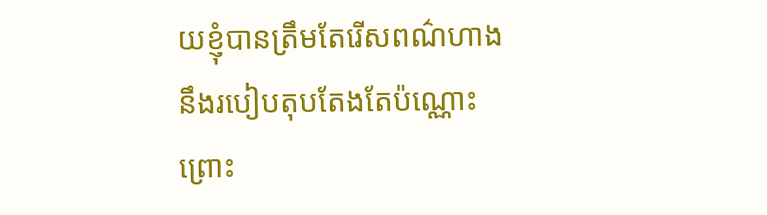យខ្ញុំបានត្រឹមតែរើសពណ៌ហាងនឹងរបៀបតុបតែងតែប៉ណ្ណោះ ព្រោះ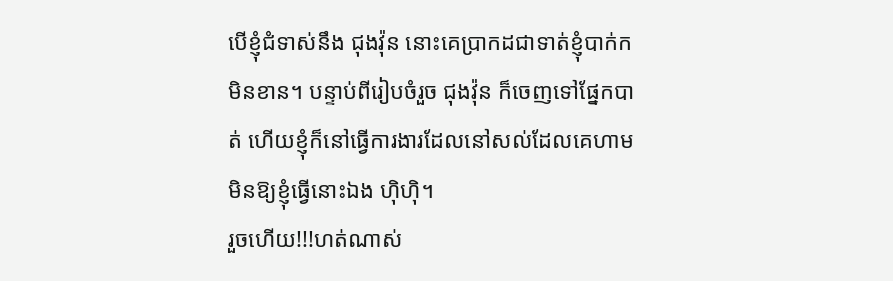បើខ្ញុំជំទាស់នឹង ជុងវ៉ុន នោះគេប្រាកដជាទាត់ខ្ញុំបាក់កមិនខាន។ បន្ទាប់ពីរៀបចំរួច ជុងវ៉ុន ក៏ចេញទៅផ្នែកបាត់ ហើយខ្ញុំក៏នៅធ្វើការងារដែលនៅសល់ដែលគេហាមមិនឱ្យខ្ញុំធ្វើនោះឯង ហុិហុិ។
រួចហើយ!!!ហត់ណាស់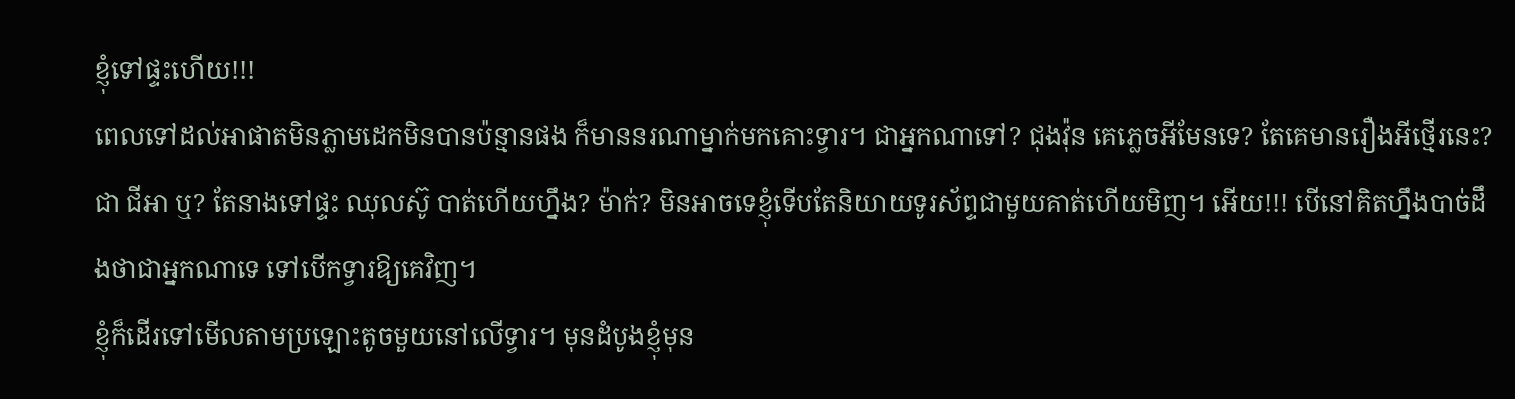ខ្ញុំទៅផ្ទះហើយ!!!
ពេលទៅដល់អាផាតមិនភ្លាមដេកមិនបានប៉ន្មានផង ក៏មាននរណាម្នាក់មកគោះទ្វារ។ ជាអ្នកណាទៅ? ជុងវ៉ុន គេភ្លេចអីមែនទេ? តែគេមានរឿងអីថ្មើរនេះ? ជា ជីអា ឬ? តែនាងទៅផ្ទះ ឈុលស៊ូ បាត់ហើយហ្នឹង? ម៉ាក់? មិនអាចទេខ្ញុំទើបតែនិយាយទូរស័ព្ទជាមួយគាត់ហើយមិញ។ អើយ!!! បើនៅគិតហ្នឹងបាច់ដឹងថាជាអ្នកណាទេ ទៅបើកទ្វារឱ្យគេវិញ។
ខ្ញុំក៏ដើរទៅមើលតាមប្រឡោះតូចមួយនៅលើទ្វារ។ មុនដំបូងខ្ញុំមុន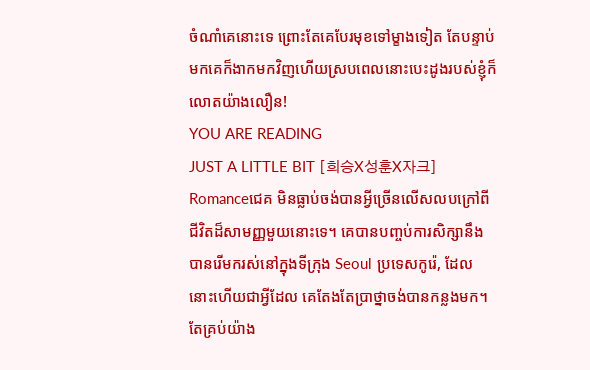ចំណាំគេនោះទេ ព្រោះតែគេបែរមុខទៅម្ខាងទៀត តែបន្ទាប់មកគេក៏ងាកមកវិញហើយស្របពេលនោះបេះដូងរបស់ខ្ញុំក៏លោតយ៉ាងលឿន!
YOU ARE READING
JUST A LITTLE BIT [희승X성훈X자크]
Romanceជេគ មិនធ្លាប់ចង់បានអ្វីច្រើនលើសលបក្រៅពីជីវិតដ៏សាមញ្ញមួយនោះទេ។ គេបានបញ្ចប់ការសិក្សានឹងបានរើមករស់នៅក្នុងទីក្រុង Seoul ប្រទេសកូរ៉េ, ដែលនោះហើយជាអ្វីដែល គេតែងតែប្រាថ្នាចង់បានកន្លងមក។ តែគ្រប់យ៉ាង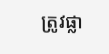ត្រូវផ្លា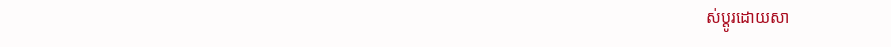ស់ប្ដូរដោយសា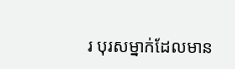រ បុរសម្នាក់ដែលមាន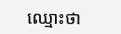ឈ្មោះថា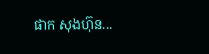ផាក សុងហ៊ុន...